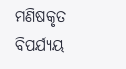ମଣିଷକୃତ ବିପର୍ଯ୍ୟୟ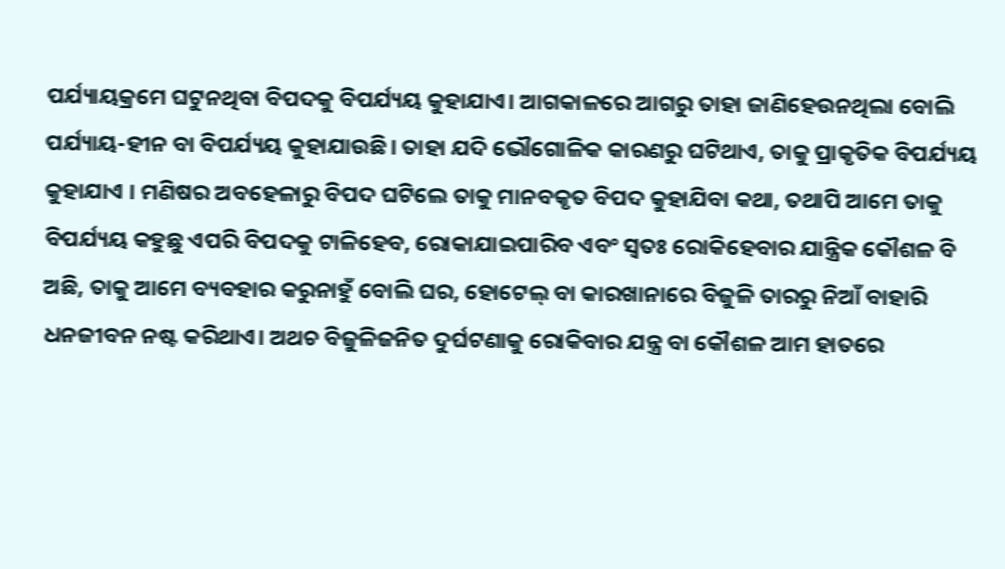ପର୍ଯ୍ୟାୟକ୍ରମେ ଘଟୁନଥିବା ବିପଦକୁ ବିପର୍ଯ୍ୟୟ କୁହାଯାଏ। ଆଗକାଳରେ ଆଗରୁ ତାହା ଜାଣିହେଉନଥିଲା ବୋଲି ପର୍ଯ୍ୟାୟ-ହୀନ ବା ବିପର୍ଯ୍ୟୟ କୁହାଯାଉଛି। ତାହା ଯଦି ଭୌଗୋଳିକ କାରଣରୁ ଘଟିଥାଏ, ତାକୁ ପ୍ରାକୃତିକ ବିପର୍ଯ୍ୟୟ କୁହାଯାଏ । ମଣିଷର ଅବହେଳାରୁ ବିପଦ ଘଟିଲେ ତାକୁ ମାନବକୃତ ବିପଦ କୁହାଯିବା କଥା, ତଥାପି ଆମେ ତାକୁ ବିପର୍ଯ୍ୟୟ କହୁଛୁ ଏପରି ବିପଦକୁ ଟାଳିହେବ, ରୋକାଯାଇପାରିବ ଏବଂ ସ୍ବତଃ ରୋକିହେବାର ଯାନ୍ତ୍ରିକ କୌଶଳ ବି ଅଛି, ତାକୁ ଆମେ ବ୍ୟବହାର କରୁନାହୁଁ ବୋଲି ଘର, ହୋଟେଲ୍‌ ବା କାରଖାନାରେ ବିଜୁଳି ତାରରୁ ନିଆଁ ବାହାରି ଧନଜୀବନ ନଷ୍ଟ କରିଥାଏ। ଅଥଚ ବିଜୁଳିଜନିତ ଦୁର୍ଘଟଣାକୁ ରୋକିବାର ଯନ୍ତ୍ର ବା କୌଶଳ ଆମ ହାତରେ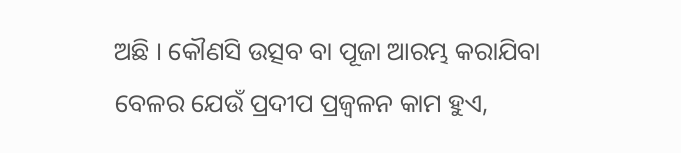ଅଛି । କୌଣସି ଉତ୍ସବ ବା ପୂଜା ଆରମ୍ଭ କରାଯିବା ବେଳର ଯେଉଁ ପ୍ରଦୀପ ପ୍ରଜ୍ୱଳନ କାମ ହୁଏ,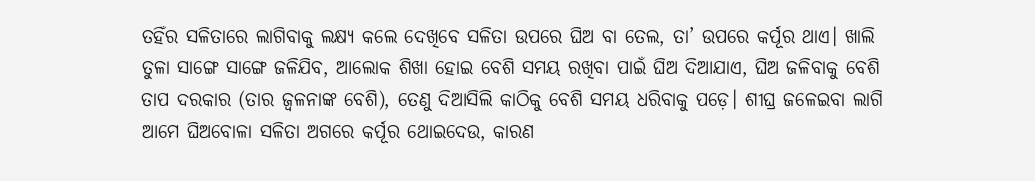ତହିଁର ସଳିତାରେ ଲାଗିବାକୁ ଲକ୍ଷ୍ୟ କଲେ ଦେଖିବେ ସଳିତା ଉପରେ ଘିଅ ବା ତେଲ, ତା’ ଉପରେ କର୍ପୂର ଥାଏ। ଖାଲି ତୁଳା ସାଙ୍ଗେ ସାଙ୍ଗେ ଜଳିଯିବ, ଆଲୋକ ଶିଖା ହୋଇ ବେଶି ସମୟ ରଖିବା ପାଇଁ ଘିଅ ଦିଆଯାଏ, ଘିଅ ଜଳିବାକୁ ବେଶି ତାପ ଦରକାର (ତାର ଜ୍ୱଳନାଙ୍କ ବେଶି), ତେଣୁ ଦିଆସିଲି କାଠିକୁ ବେଶି ସମୟ ଧରିବାକୁ ପଡ଼େ। ଶୀଘ୍ର ଜଳେଇବା ଲାଗି ଆମେ ଘିଅବୋଳା ସଳିତା ଅଗରେ କର୍ପୂର ଥୋଇଦେଉ, କାରଣ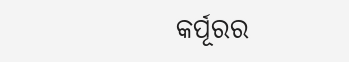କର୍ପୂରର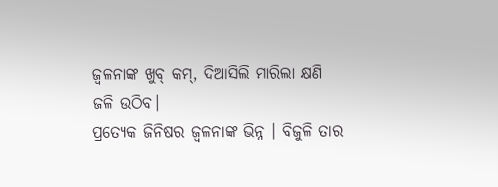ଜ୍ୱଳନାଙ୍କ ଖୁବ୍‌ କମ୍‌, ଦିଆସିଲି ମାରିଲା କ୍ଷଣି ଜଳି ଉଠିବ।
ପ୍ରତ୍ୟେକ ଜିନିଷର ଜ୍ୱଳନାଙ୍କ ଭିନ୍ନ । ବିଜୁଳି ତାର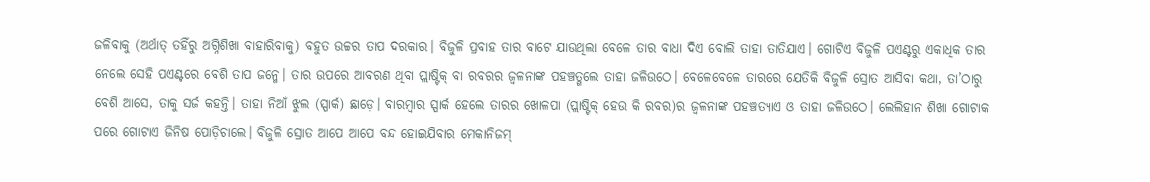ଜଳିବାକୁ (ଅର୍ଥାତ୍‌ ତହିଁରୁ ଅଗ୍ନିଶିଖା ବାହାରିବାକୁ) ବହୁତ ଉଚ୍ଚର ତାପ ଦରକାର। ବିଜୁଳି ପ୍ରବାହ ତାର ବାଟେ ଯାଉଥିଲା ବେଳେ ତାର ବାଧା ଦିଏ ବୋଲି ତାହା ତାତିଯାଏ। ଗୋଟିଏ ବିଜୁଳି ପଏଣ୍ଟରୁ ଏକାଧିକ ତାର ନେଲେ ସେହି ପଏଣ୍ଟରେ ବେଶି ତାପ ଜନ୍ମେ। ତାର ଉପରେ ଆବରଣ ଥିବା ପ୍ଲାଷ୍ଟିକ୍‌ ବା ରବରର ଜ୍ୱଳନାଙ୍କ ପହଞ୍ଚତ୍ଗଲେ ତାହା ଜଳିଉଠେ। ବେଳେବେଳେ ତାରରେ ଯେତିକି ବିଜୁଳି ସ୍ରୋତ ଆସିବା କଥା, ତା’ଠାରୁ ବେଶି ଆସେ, ତାକୁ ସର୍ଜ କହନ୍ତି। ତାହା ନିଆଁ ଝୁଲ (ସ୍ପାର୍କ) ଛାଡ଼େ। ବାରମ୍ବାର ସ୍ପାର୍କ ହେଲେ ତାରର ଖୋଳପା (ପ୍ଲାଷ୍ଟିକ୍‌ ହେଉ କି ରବର)ର ଜ୍ୱଳନାଙ୍କ ପହଞ୍ଚତ୍ୟାଏ ଓ ତାହା ଜଳିଉଠେ। ଲେଲିହାନ ଶିଖା ଗୋଟାକ ପରେ ଗୋଟାଏ ଜିନିଷ ପୋଡ଼ିଚାଲେ। ବିଜୁଳି ସ୍ରୋତ ଆପେ ଆପେ ବନ୍ଦ ହୋଇଯିବାର ମେକାନିଜମ୍‌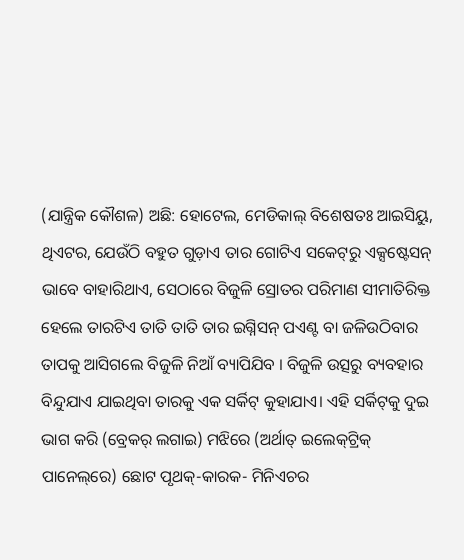(ଯାନ୍ତ୍ରିକ କୌଶଳ) ଅଛି: ହୋଟେଲ, ମେଡିକାଲ୍‌ ବିଶେଷତଃ ଆଇସିୟୁ, ଥିଏଟର, ଯେଉଁଠି ବହୁତ ଗୁଡ଼ାଏ ତାର ଗୋଟିଏ ସକେଟ୍‌ରୁ ଏକ୍ସଷ୍ଟେସନ୍‌ ଭାବେ ବାହାରିଥାଏ, ସେଠାରେ ବିଜୁଳି ସ୍ରୋତର ପରିମାଣ ସୀମାତିରିକ୍ତ ହେଲେ ତାରଟିଏ ତାତି ତାତି ତାର ଇଗ୍ନିସନ୍‌ ପଏଣ୍ଟ ବା ଜଳିଉଠିବାର ତାପକୁ ଆସିଗଲେ ବିଜୁଳି ନିଆଁ ବ୍ୟାପିଯିବ । ବିଜୁଳି ଉତ୍ସରୁ ବ୍ୟବହାର ବିନ୍ଦୁଯାଏ ଯାଇଥିବା ତାରକୁ ଏକ ସର୍କିଟ୍‌ କୁହାଯାଏ। ଏହି ସର୍କିଟ୍‌କୁ ଦୁଇ ଭାଗ କରି (ବ୍ରେକର୍‌ ଲଗାଇ) ମଝିରେ (ଅର୍ଥାତ୍‌ ଇଲେକ୍‌ଟ୍ରିକ୍‌ ପାନେଲ୍‌ରେ) ଛୋଟ ପୃଥକ୍‌-କାରକ- ମିନିଏଚର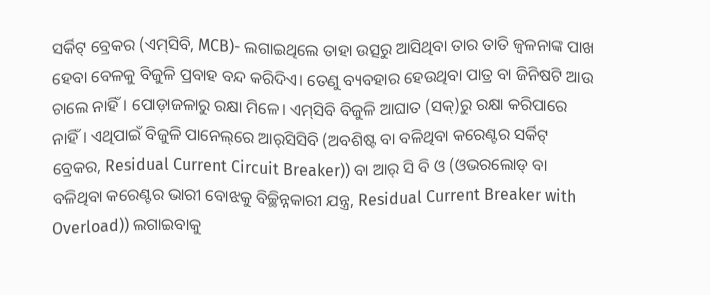ସର୍କିଟ୍‌ ବ୍ରେକର (ଏମ୍‌ସିବି, MCB)- ଲଗାଇଥିଲେ ତାହା ଉତ୍ସରୁ ଆସିଥିବା ତାର ତାତି ଜ୍ୱଳନାଙ୍କ ପାଖ ହେବା ବେଳକୁ ବିଜୁଳି ପ୍ରବାହ ବନ୍ଦ କରିଦିଏ। ତେଣୁ ବ୍ୟବହାର ହେଉଥିବା ପାତ୍ର ବା ଜିନିଷଟି ଆଉ ଚାଲେ ନାହିଁ। ପୋଡ଼ାଜଳାରୁ ରକ୍ଷା ମିଳେ। ଏମ୍‌ସିବି ବିଜୁଳି ଆଘାତ (ସକ୍‌)ରୁ ରକ୍ଷା କରିପାରେ ନାହିଁ। ଏଥିପାଇଁ ବିଜୁଳି ପାନେଲ୍‌ରେ ଆର୍‌ସିସିବି (ଅବଶିଷ୍ଟ ବା ବଳିଥିବା କରେଣ୍ଟର ସର୍କିଟ୍‌ ବ୍ରେକର, Residual Current Circuit Breaker)) ବା ଆର୍‌ ସି ବି ଓ (ଓଭରଲୋଡ୍‌ ବା ବଳିଥିବା କରେଣ୍ଟର ଭାରୀ ବୋଝକୁ ବିଚ୍ଛିନ୍ନକାରୀ ଯନ୍ତ୍ର, Residual Current Breaker with Overload)) ଲଗାଇବାକୁ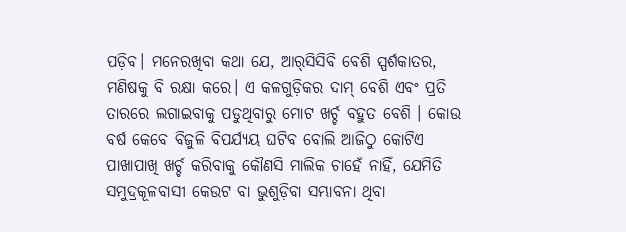ପଡ଼ିବ। ମନେରଖିବା କଥା ଯେ, ଆର୍‌ସିସିବି ବେଶି ସ୍ପର୍ଶକାତର, ମଣିଷକୁ ବି ରକ୍ଷା କରେ। ଏ କଳଗୁଡ଼ିକର ଦାମ୍‌ ବେଶି ଏବଂ ପ୍ରତି ତାରରେ ଲଗାଇବାକୁ ପଡୁଥିବାରୁ ମୋଟ ଖର୍ଚ୍ଚ ବହୁତ ବେଶି । କୋଉ ବର୍ଷ କେବେ ବିଜୁଳି ବିପର୍ଯ୍ୟୟ ଘଟିବ ବୋଲି ଆଜିଠୁ କୋଟିଏ ପାଖାପାଖି ଖର୍ଚ୍ଚ କରିବାକୁ କୌଣସି ମାଲିକ ଚାହେଁ ନାହିଁ, ଯେମିତି ସମୁଦ୍ରକୂଳବାସୀ କେଉଟ ବା ଭୁଶୁଡ଼ିବା ସମ୍ଭାବନା ଥିବା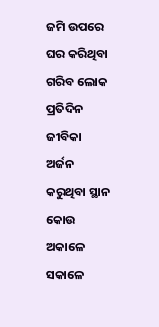ଜମି ଉପରେ ଘର କରିଥିବା ଗରିବ ଲୋକ ପ୍ରତିଦିନ ଜୀବିକା ଅର୍ଜନ କରୁଥିବା ସ୍ଥାନ କୋଉ ଅକାଳେ ସକାଳେ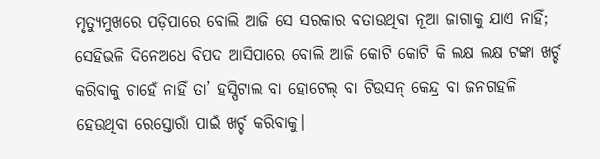ମୃତ୍ୟୁମୁଖରେ ପଡ଼ିପାରେ ବୋଲି ଆଜି ସେ ସରକାର ବତାଉଥିବା ନୂଆ ଜାଗାକୁ ଯାଏ ନାହିଁ; ସେହିଭଳି ଦିନେଅଧେ ବିପଦ ଆସିପାରେ ବୋଲି ଆଜି କୋଟି କୋଟି କି ଲକ୍ଷ ଲକ୍ଷ ଟଙ୍କା ଖର୍ଚ୍ଚ କରିବାକୁ ଚାହେଁ ନାହିଁ ତା’ ହସ୍ପିଟାଲ ବା ହୋଟେଲ୍‌ ବା ଟିଉସନ୍‌ କେନ୍ଦ୍ର ବା ଜନଗହଳି ହେଉଥିବା ରେସ୍ତୋରାଁ ପାଇଁ ଖର୍ଚ୍ଚ କରିବାକୁ।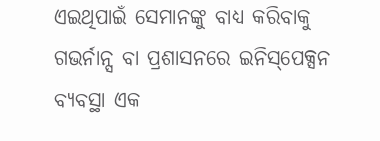ଏଇଥିପାଇଁ ସେମାନଙ୍କୁ ବାଧ୍ୟ କରିବାକୁ ଗଭର୍ନାନ୍ସ ବା ପ୍ରଶାସନରେ ଇନିସ୍‌ପେକ୍ସନ ବ୍ୟବସ୍ଥା ଏକ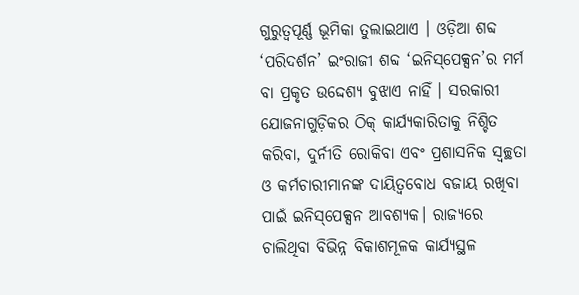ଗୁରୁତ୍ୱପୂର୍ଣ୍ଣ ଭୂମିକା ତୁଲାଇଥାଏ । ଓଡ଼ିଆ ଶବ୍ଦ ‘ପରିଦର୍ଶନ’ ଇଂରାଜୀ ଶବ୍ଦ ‘ଇନିସ୍‌ପେକ୍ସନ’ର ମର୍ମ ବା ପ୍ରକୃତ ଉଦ୍ଦେଶ୍ୟ ବୁଝାଏ ନାହିଁ । ସରକାରୀ ଯୋଜନାଗୁଡ଼ିକର ଠିକ୍‌ କାର୍ଯ୍ୟକାରିତାକୁ ନିଶ୍ଚିତ କରିବା, ଦୁର୍ନୀତି ରୋକିବା ଏବଂ ପ୍ରଶାସନିକ ସ୍ବଚ୍ଛତା ଓ କର୍ମଚାରୀମାନଙ୍କ ଦାୟିତ୍ୱବୋଧ ବଜାୟ ରଖିବା ପାଇଁ ଇନିସ୍‌ପେକ୍ସନ ଆବଶ୍ୟକ। ରାଜ୍ୟରେ ଚାଲିଥିବା ବିଭିନ୍ନ ବିକାଶମୂଳକ କାର୍ଯ୍ୟସ୍ଥଳ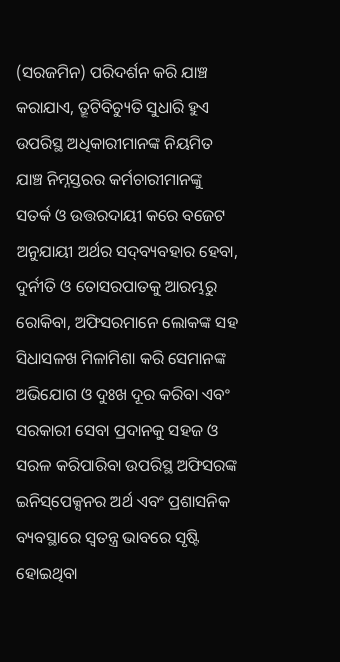(ସରଜମିନ) ପରିଦର୍ଶନ କରି ଯାଞ୍ଚ କରାଯାଏ, ତ୍ରୂଟିବିଚ୍ୟୁତି ସୁଧାରି ହୁଏ ଉପରିସ୍ଥ ଅଧିକାରୀମାନଙ୍କ ନିୟମିତ ଯାଞ୍ଚ ନିମ୍ନସ୍ତରର କର୍ମଚାରୀମାନଙ୍କୁ ସତର୍କ ଓ ଉତ୍ତରଦାୟୀ କରେ ବଜେଟ ଅନୁଯାୟୀ ଅର୍ଥର ସଦ୍‌ବ୍ୟବହାର ହେବା, ଦୁର୍ନୀତି ଓ ତୋସରପାତକୁ ଆରମ୍ଭରୁ ରୋକିବା, ଅଫିସରମାନେ ଲୋକଙ୍କ ସହ ସିଧାସଳଖ ମିଳାମିଶା କରି ସେମାନଙ୍କ ଅଭିଯୋଗ ଓ ଦୁଃଖ ଦୂର କରିବା ଏବଂ ସରକାରୀ ସେବା ପ୍ରଦାନକୁ ସହଜ ଓ ସରଳ କରିପାରିବା ଉପରିସ୍ଥ ଅଫିସରଙ୍କ ଇନିସ୍‌ପେକ୍ସନର ଅର୍ଥ ଏବଂ ପ୍ରଶାସନିକ ବ୍ୟବସ୍ଥାରେ ସ୍ବତନ୍ତ୍ର ଭାବରେ ସୃଷ୍ଟି ହୋଇଥିବା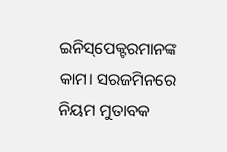ଇନିସ୍‌ପେକ୍ଟରମାନଙ୍କ କାମ। ସରଜମିନରେ ନିୟମ ମୁତାବକ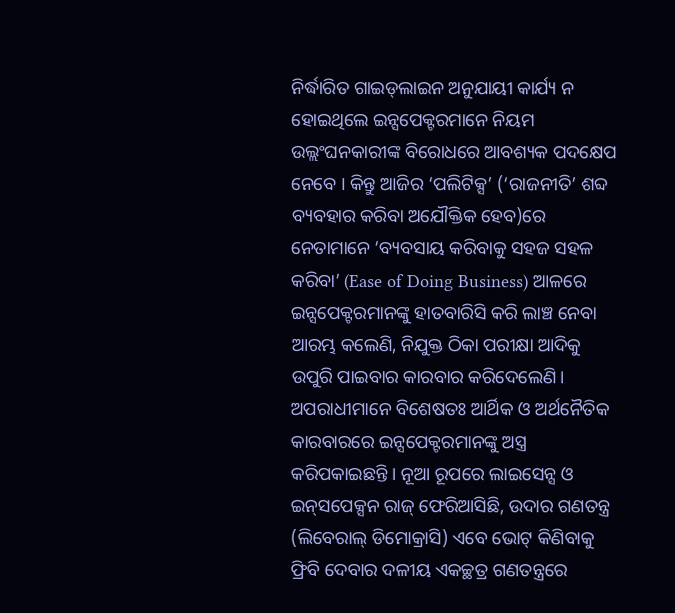ନିର୍ଦ୍ଧାରିତ ଗାଇଡ୍‌ଲାଇନ ଅନୁଯାୟୀ କାର୍ଯ୍ୟ ନ ହୋଇଥିଲେ ଇନ୍ସପେକ୍ଟରମାନେ ନିୟମ ଉଲ୍ଲଂଘନକାରୀଙ୍କ ବିରୋଧରେ ଆବଶ୍ୟକ ପଦକ୍ଷେପ ନେବେ । କିନ୍ତୁ ଆଜିର ‘ପଲିଟିକ୍ସ’ (‘ରାଜନୀତି’ ଶବ୍ଦ ବ୍ୟବହାର କରିବା ଅଯୌକ୍ତିକ ହେବ)ରେ ନେତାମାନେ ‘ବ୍ୟବସାୟ କରିବାକୁ ସହଜ ସହଳ କରିବା’ (Ease of Doing Business) ଆଳରେ ଇନ୍ସପେକ୍ଟରମାନଙ୍କୁ ହାତବାରିସି କରି ଲାଞ୍ଚ ନେବା ଆରମ୍ଭ କଲେଣି, ନିଯୁକ୍ତ ଠିକା ପରୀକ୍ଷା ଆଦିକୁ ଉପୁରି ପାଇବାର କାରବାର କରିଦେଲେଣି। ଅପରାଧୀମାନେ ବିଶେଷତଃ ଆର୍ଥିକ ଓ ଅର୍ଥନୈତିକ କାରବାରରେ ଇନ୍ସପେକ୍ଟରମାନଙ୍କୁ ଅସ୍ତ୍ର କରିପକାଇଛନ୍ତି । ନୂଆ ରୂପରେ ଲାଇସେନ୍ସ ଓ ଇନ୍‌ସପେକ୍ସନ ରାଜ୍‌ ଫେରିଆସିଛି, ଉଦାର ଗଣତନ୍ତ୍ର (ଲିବେରାଲ୍‌ ଡିମୋକ୍ରାସି) ଏବେ ଭୋଟ୍‌ କିଣିବାକୁ ଫ୍ରିବି ଦେବାର ଦଳୀୟ ଏକଚ୍ଛତ୍ର ଗଣତନ୍ତ୍ରରେ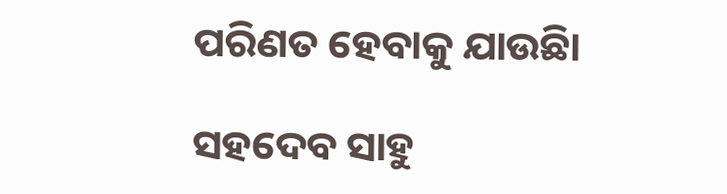ପରିଣତ ହେବାକୁ ଯାଉଛିା

ସହଦେବ ସାହୁ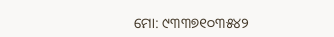ମୋ: ୯୩୩୭୧୦୩୫୪୨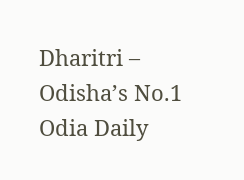Dharitri – Odisha’s No.1 Odia Daily